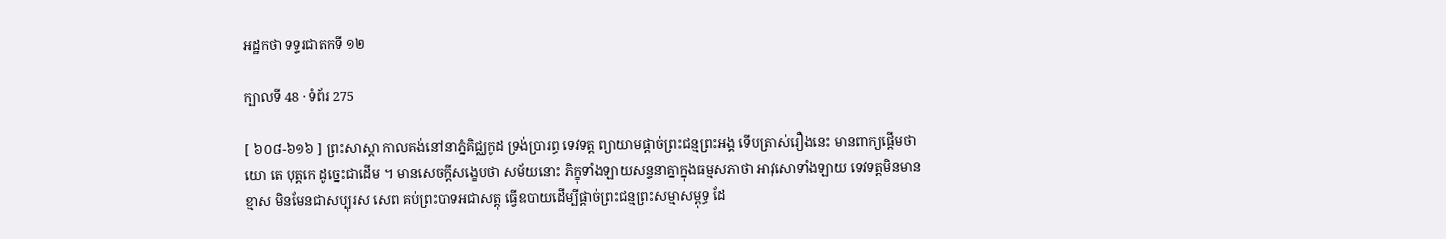អដ្ឋកថា ទទ្ទរជាតកទី ១២

ក្បាលទី 48 · ទំព័រ 275

[ ៦០៨-៦១៦ ] ព្រះសាស្តា កាលគង់នៅនាភ្នំគិជ្ឈកូដ ទ្រង់ប្រារព្ធ ទេវទត្ត ព្យាយាមផ្តាច់ព្រះជន្មព្រះអង្គ ទើបត្រាស់រឿងនេះ មានពាក្យផ្តើមថា យោ តេ បុត្តកេ ដូច្នេះជាដើម ។ មានសេចក្តីសង្ខេបថា សម័យនោះ ភិក្ខុទាំងឡាយសន្ទនាគ្នាក្នុងធម្មសភាថា អាវុសោទាំងឡាយ ទេវទត្តមិនមានខ្មាស មិនមែនជាសប្បុរស សេព គប់ព្រះបាទអជាសត្តុ ធ្វើឧបាយដើម្បីផ្តាច់ព្រះជន្មព្រះសម្មាសម្ពុទ្ធ ដែ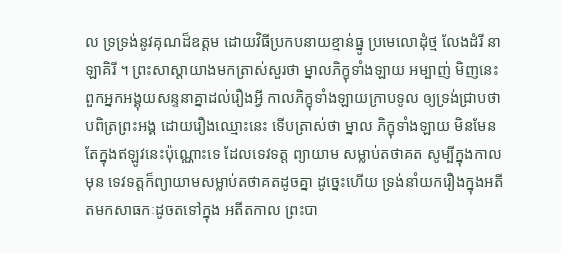ល ទ្រទ្រង់នូវគុណដ៏ឧត្តម ដោយវិធីប្រកបនាយខ្មាន់ធ្នូ ប្រមេលោដុំថ្ម លែងដំរី នាឡាគិរី ។ ព្រះសាស្តាយាងមកត្រាស់សួរថា ម្នាលភិក្ខុទាំងឡាយ អម្បាញ់ មិញនេះ ពួកអ្នកអង្គុយសន្ទនាគ្នាដល់រឿងអ្វី កាលភិក្ខុទាំងឡាយក្រាបទូល ឲ្យទ្រង់ជ្រាបថា បពិត្រព្រះអង្គ ដោយរឿងឈ្មោះនេះ ទើបត្រាស់ថា ម្នាល ភិក្ខុទាំងឡាយ មិនមែនតែក្នុងឥឡូវនេះប៉ុណ្ណោះទេ ដែលទេវទត្ត ព្យាយាម សម្លាប់តថាគត សូម្បីក្នុងកាលមុន ទេវទត្តក៏ព្យាយាមសម្លាប់តថាគតដូចគ្នា ដូច្នេះហើយ ទ្រង់នាំយករឿងក្នុងអតីតមកសាធកៈដូចតទៅក្នុង អតីតកាល ព្រះបា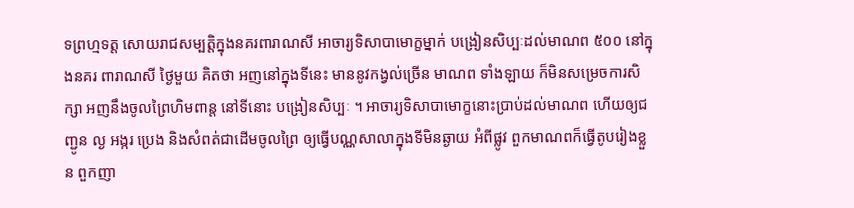ទព្រហ្មទត្ត សោយរាជសម្បត្តិក្នុងនគរពារាណសី អាចារ្យទិសាបាមោក្ខម្នាក់ បង្រៀនសិប្បៈដល់មាណព ៥០០ នៅក្នុងនគរ ពារាណសី ថ្ងៃមួយ គិតថា អញនៅក្នុងទីនេះ មាននូវកង្វល់ច្រើន មាណព ទាំងឡាយ ក៏មិនសម្រេចការសិក្សា អញនឹងចូលព្រៃហិមពាន្ត នៅទីនោះ បង្រៀនសិប្បៈ ។ អាចារ្យទិសាបាមោក្ខនោះប្រាប់ដល់មាណព ហើយឲ្យជញ្ជូន ល្ង អង្ករ ប្រេង និងសំពត់ជាដើមចូលព្រៃ ឲ្យធ្វើបណ្ណសាលាក្នុងទីមិនឆ្ងាយ អំពីផ្លូវ ពួកមាណពក៏ធ្វើតូបរៀងខ្លួន ពួកញា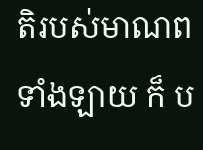តិរបស់មាណពទាំងឡាយ ក៏ ប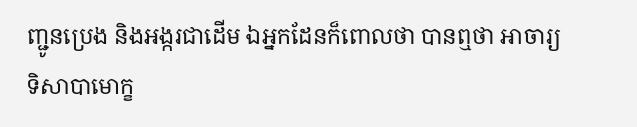ញ្ជូនប្រេង និងអង្ករជាដើម ឯអ្នកដែនក៏ពោលថា បានឮថា អាចារ្យទិសាបាមោក្ខ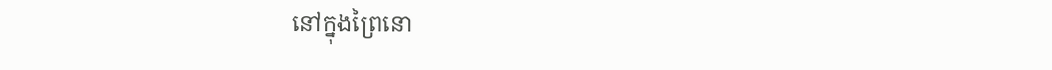នៅក្នុងព្រៃនោ